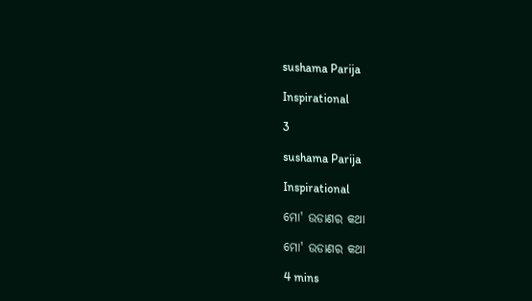sushama Parija

Inspirational

3

sushama Parija

Inspirational

ମୋ' ଉଡାଣର କଥା

ମୋ' ଉଡାଣର କଥା

4 mins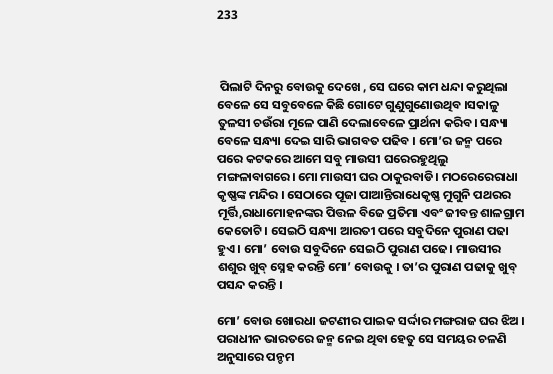233



 ପିଲାଟି ଦିନରୁ ବୋଉକୁ ଦେଖେ , ସେ ଘରେ କାମ ଧନ୍ଦା କରୁଥିଲା ବେଳେ ସେ ସବୁବେଳେ କିଛି ଗୋଟେ ଗୁଣୁଗୁଣୋଉଥିବ ।ସକାଳୁ ତୁଳସୀ ଚଉଁରା ମୂଳେ ପାଣି ଦେଲାବେଳେ ପ୍ରାର୍ଥନା କରିବ। ସନ୍ଧ୍ୟା ବେଳେ ସନ୍ଧ୍ୟା ଦେଇ ସାରି ଭାଗବତ ପଢିବ । ମୋ’ର ଜନ୍ମ ପରେ ପରେ କଟକରେ ଆମେ ସବୁ ମାଉସୀ ଘରେରହୁଥିଲୁ ମଙ୍ଗଳାବାଗରେ। ମୋ ମାଉସୀ ଘର ଠାକୁରବାଡି। ମଠରେରେରାଧା କୃଷ୍ଣଙ୍କ ମନ୍ଦିର । ସେଠାରେ ପୂଜା ପାଆନ୍ତିରାଧେକୃଷ୍ଣ ମୁଗୁନି ପଥରର ମୂର୍ତ୍ତି,ରାଧାମୋହନଙ୍କର ପିତ୍ତଳ ବିଜେ ପ୍ରତିମା ଏବଂ ଜୀବନ୍ତ ଶାଳଗ୍ରାମ କେତୋଟି । ସେଇଠି ସନ୍ଧ୍ୟା ଆରତୀ ପରେ ସବୁଦିନେ ପୁରାଣ ପଢା ହୁଏ । ମୋ’ ବୋଉ ସବୁଦିନେ ସେଇଠି ପୁରାଣ ପଢେ। ମାଉସୀର ଶଶୁର ଖୁବ୍ ସ୍ନେହ କରନ୍ତି ମୋ’ ବୋଉକୁ । ତା’ର ପୁରାଣ ପଢାକୁ ଖୁବ୍ ପସନ୍ଦ କରନ୍ତି ।

ମୋ’ ବୋଉ ଖୋରଧା ଜଟଣୀର ପାଇକ ସର୍ଦ୍ଦାର ମଙ୍ଗରାଜ ଘର ଝିଅ । ପରାଧୀନ ଭାରତରେ ଜନ୍ମ ନେଇ ଥିବା ହେତୁ ସେ ସମୟର ଚଳଣି ଅନୁସାରେ ପନ୍ଚମ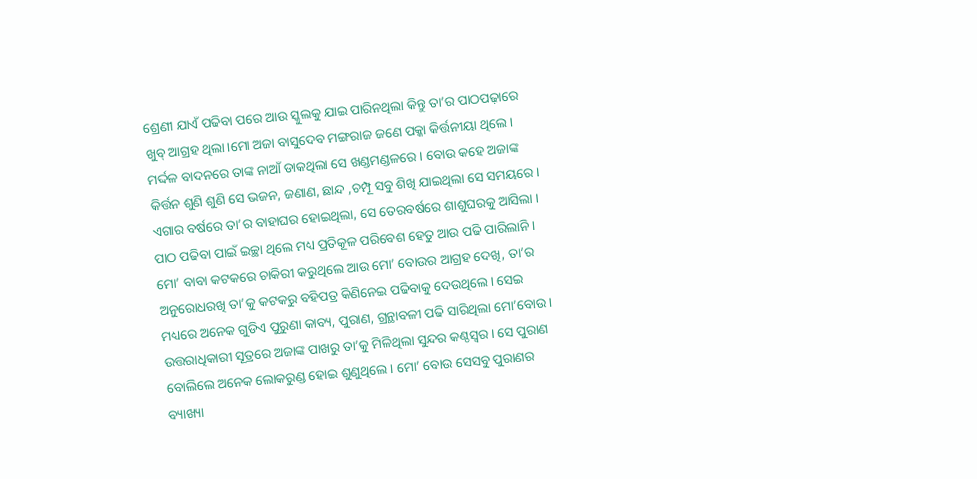ଶ୍ରେଣୀ ଯାଏଁ ପଢିବା ପରେ ଆଉ ସ୍କୁଲକୁ ଯାଇ ପାରିନଥିଲା କିନ୍ତୁ ତା’ର ପାଠପଢ଼ାରେ ଖୁବ୍ ଆଗ୍ରହ ଥିଲା।ମୋ ଅଜା ବାସୁଦେବ ମଙ୍ଗରାଜ ଜଣେ ପକ୍କା କିର୍ତ୍ତନୀୟା ଥିଲେ। ମର୍ଦ୍ଦଳ ବାଦନରେ ତାଙ୍କ ନାଆଁ ଡାକଥିଲା ସେ ଖଣ୍ଡମଣ୍ଡଳରେ । ବୋଉ କହେ ଅଜାଙ୍କ କିର୍ତ୍ତନ ଶୁଣି ଶୁଣି ସେ ଭଜନ, ଜଣାଣ, ଛାନ୍ଦ ,ଚମ୍ପୂ ସବୁ ଶିଖି ଯାଇଥିଲା ସେ ସମୟରେ। ଏଗାର ବର୍ଷରେ ତା’ର ବାହାଘର ହୋଇଥିଲା, ସେ ତେରବର୍ଷରେ ଶାଶୁଘରକୁ ଆସିଲା । ପାଠ ପଢିବା ପାଇଁ ଇଚ୍ଛା ଥିଲେ ମଧ୍ୟ ପ୍ରତିକୂଳ ପରିବେଶ ହେତୁ ଆଉ ପଢି ପାରିଲାନି । ମୋ’ ବାବା କଟକରେ ଚାକିରୀ କରୁଥିଲେ ଆଉ ମୋ’ ବୋଉର ଆଗ୍ରହ ଦେଖି, ତା’ର ଅନୁରୋଧରଖି ତା’କୁ କଟକରୁ ବହିପତ୍ର କିଣିନେଇ ପଢିବାକୁ ଦେଉଥିଲେ। ସେଇ ମଧ୍ୟରେ ଅନେକ ଗୁଡିଏ ପୁରୁଣା କାବ୍ୟ, ପୁରାଣ, ଗ୍ରନ୍ଥାବଳୀ ପଢି ସାରିଥିଲା ମୋ’ବୋଉ। ଉତ୍ତରାଧିକାରୀ ସୂତ୍ରରେ ଅଜାଙ୍କ ପାଖରୁ ତା’କୁ ମିଳିଥିଲା ସୁନ୍ଦର କଣ୍ଠସ୍ବର । ସେ ପୁରାଣ ବୋଲିଲେ ଅନେକ ଲୋକରୁଣ୍ଡ ହୋଇ ଶୁଣୁଥିଲେ। ମୋ’ ବୋଉ ସେସବୁ ପୁରାଣର ବ୍ୟାଖ୍ୟା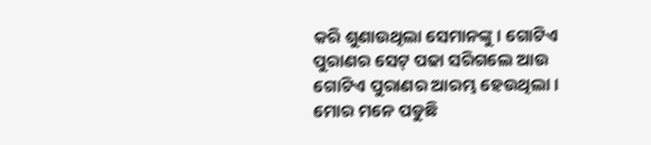କରି ଶୁଣାଉଥିଲା ସେମାନଙ୍କୁ। ଗୋଟିଏ ପୁରାଣର ସେଟ୍ ପଢା ସରିଗଲେ ଆଉ ଗୋଟିଏ ପୁରାଣର ଆରମ୍ଭ ହେଉଥିଲା। ମୋର ମନେ ପଡୁଛି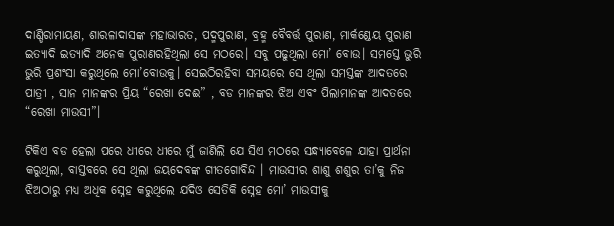ଦାଣ୍ଡିରାମାୟଣ, ଶାରଳାଦାସଙ୍କ ମହାଭାରତ, ପଦ୍ମପୁରାଣ, ବ୍ରହ୍ମ ବୈବର୍ତ୍ତ ପୁରାଣ, ମାର୍କଣ୍ଡେୟ ପୁରାଣ ଇତ୍ୟାଦି ଇତ୍ୟାଦି ଅନେକ ପୁରାଣରହିଥିଲା ସେ ମଠରେ। ସବୁ ପଢୁଥିଲା ମୋ’ ବୋଉ। ସମସ୍ତେ ଭୁରି ଭୁରି ପ୍ରଶଂସା କରୁଥିଲେ ମୋ’ବୋଉକୁ। ସେଇଠିରହିବା ସମୟରେ ସେ ଥିଲା ସମସ୍ତଙ୍କ ଆଦତରେ ପାତ୍ରୀ , ସାନ ମାନଙ୍କର ପ୍ରିୟ “ରେଖା ଦେଈ” , ବଡ ମାନଙ୍କର ଝିଅ ଏବଂ ପିଲାମାନଙ୍କ ଆଦତରେ “ରେଖା ମାଉସୀ”।

ଟିକିଏ ବଡ ହେଲା ପରେ ଧୀରେ ଧୀରେ ମୁଁ ଜାଣିଲି ଯେ ସିଏ ମଠରେ ସନ୍ଧ୍ୟାବେଳେ ଯାହା ପ୍ରାର୍ଥନା କରୁଥିଲା, ବାସ୍ତବରେ ସେ ଥିଲା ଜୟଦେବଙ୍କ ଗୀତଗୋବିନ୍ଦ । ମାଉସୀର ଶାଶୁ ଶଶୁର ତା’କୁ ନିଜ ଝିଅଠାରୁ ମଧ୍ୟ ଅଧିକ ସ୍ନେହ କରୁଥିଲେ ଯଦିଓ ସେତିକି ସ୍ନେହ ମୋ’ ମାଉସୀକୁ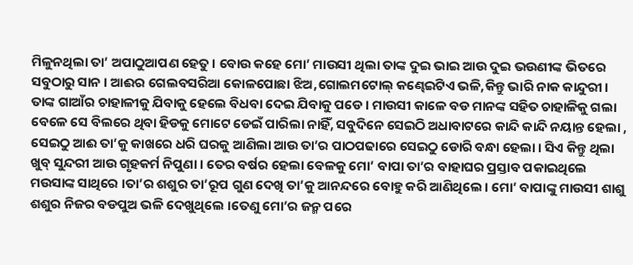ମିଳୁନଥିଲା ତା’ ଅପାଠୁଆପଣ ହେତୁ। ବୋଉ କହେ ମୋ’ ମାଉସୀ ଥିଲା ତାଙ୍କ ଦୁଇ ଭାଇ ଆଉ ଦୁଇ ଭଉଣୀଙ୍କ ଭିତରେ ସବୁଠାରୁ ସାନ। ଆଈର ଗେଲବସରିଆ କୋଳପୋଛା ଝିଅ,ଗୋଲମଟୋଲ୍ କଣ୍ଢେଇଟିଏ ଭଳି,କିନ୍ତୁ ଭାରି ନାକ କାନ୍ଦୁରୀ। ତାଙ୍କ ଗାଆଁର ଚାହାଳୀକୁ ଯିବାକୁ ହେଲେ ବିଧବା ଦେଇ ଯିବାକୁ ପଡେ । ମାଉସୀ କାଳେ ବଡ ମାନଙ୍କ ସହିତ ଚାହାଳିକୁ ଗଲା ବେଳେ ସେ ବିଲରେ ଥିବା ହିଡକୁ ମୋଟେ ଡେଇଁ ପାରିଲା ନାହିଁ, ସବୁଦିନେ ସେଇଠି ଅଧାବାଟରେ କାନ୍ଦି କାନ୍ଦି ନୟାନ୍ତ ହେଲା , ସେଇଠୁ ଆଈ ତା’କୁ କାଖରେ ଧରି ଘରକୁ ଆଣିଲା ଆଉ ତା’ର ପାଠପଢାରେ ସେଇଠୁ ଡୋରି ବନ୍ଧା ହେଲା । ସିଏ କିନ୍ତୁ ଥିଲା ଖୁବ୍ ସୁନ୍ଦରୀ ଆଉ ଗୃହକର୍ମ ନିପୁଣା । ତେର ବର୍ଷର ହେଲା ବେଳକୁ ମୋ’ ବାପା ତା’ର ବାହାଘର ପ୍ରସ୍ତାବ ପକାଇଥିଲେ ମଉସାଙ୍କ ସାଥିରେ ।ତା’ର ଶଶୁର ତା’ରୂପ ଗୁଣ ଦେଖି ତା’କୁ ଆନନ୍ଦରେ ବୋହୁ କରି ଆଣିଥିଲେ। ମୋ’ ବାପାଙ୍କୁ ମାଉସୀ ଶାଶୁ ଶଶୁର ନିଜର ବଡପୁଅ ଭଳି ଦେଖୁଥିଲେ ।ତେଣୁ ମୋ’ର ଜନ୍ମ ପରେ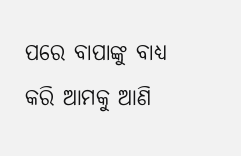ପରେ ବାପାଙ୍କୁ ବାଧ୍ୟ କରି ଆମକୁ ଆଣି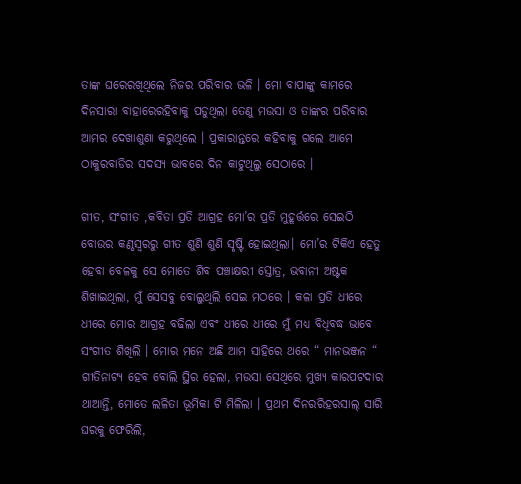ତାଙ୍କ ଘରେରଖିଥିଲେ ନିଜର ପରିବାର ଭଳି । ମୋ ବାପାଙ୍କୁ କାମରେ ଦିନସାରା ବାହାରେରହିବାକୁ ପଡୁଥିଲା ତେଣୁ ମଉସା ଓ ତାଙ୍କର ପରିବାର ଆମର ଦେଖାଶୁଣା କରୁଥିଲେ । ପ୍ରକାରାନ୍ତରେ କହିବାକୁ ଗଲେ ଆମେ ଠାକୁରବାଡିର ସଦସ୍ୟ ଭାବରେ ଦିନ କାଟୁଥିଲୁ ସେଠାରେ ।

ଗୀତ, ସଂଗୀତ ,କବିତା ପ୍ରତି ଆଗ୍ରହ ମୋ’ର ପ୍ରତି ମୁହୂର୍ତ୍ତରେ ସେଇଠି ବୋଉର କଣ୍ଠସ୍ବରରୁ ଗୀତ ଶୁଣି ଶୁଣି ସୃଷ୍ଟି ହୋଇଥିଲା। ମୋ’ର ଟିକିଏ ହେତୁ ହେବା ବେଳକୁ ସେ ମୋତେ ଶିବ ପଞ୍ଚାକ୍ଷରୀ ସ୍ତୋତ୍ର, ଭବାନୀ ଅଷ୍ଟକ ଶିଖାଇଥିଲା, ମୁଁ ସେସବୁ ବୋଲୁଥିଲି ସେଇ ମଠରେ । କଳା ପ୍ରତି ଧୀରେ ଧୀରେ ମୋର ଆଗ୍ରହ ବଢିଲା ଏବଂ ଧୀରେ ଧୀରେ ମୁଁ ମଧ୍ୟ ବିଧିବଦ୍ଧ ଭାବେ ସଂଗୀତ ଶିଖିଲି । ମୋର ମନେ ଅଛି ଆମ ସାହିରେ ଥରେ “ ମାନଭଞ୍ଜନ “ ଗୀତିନାଟ୍ଯ ହେବ ବୋଲି ସ୍ଥିର ହେଲା, ମଉସା ସେଥିରେ ମୁଖ୍ୟ କାରପଟଦାର ଥାଆନ୍ତି, ମୋତେ ଲଳିତା ଭୂମିକା ଟି ମିଳିଲା । ପ୍ରଥମ ଦିନରରିହରସାଲ୍ ସାରି ଘରକୁ ଫେରିଲି,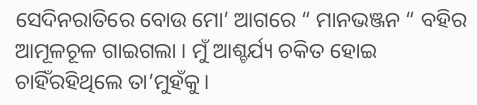ସେଦିନରାତିରେ ବୋଉ ମୋ’ ଆଗରେ “ ମାନଭଞ୍ଜନ “ ବହିର ଆମୂଳଚୂଳ ଗାଇଗଲା । ମୁଁ ଆଶ୍ଚର୍ଯ୍ୟ ଚକିତ ହୋଇ ଚାହିଁରହିଥିଲେ ତା’ମୁହଁକୁ।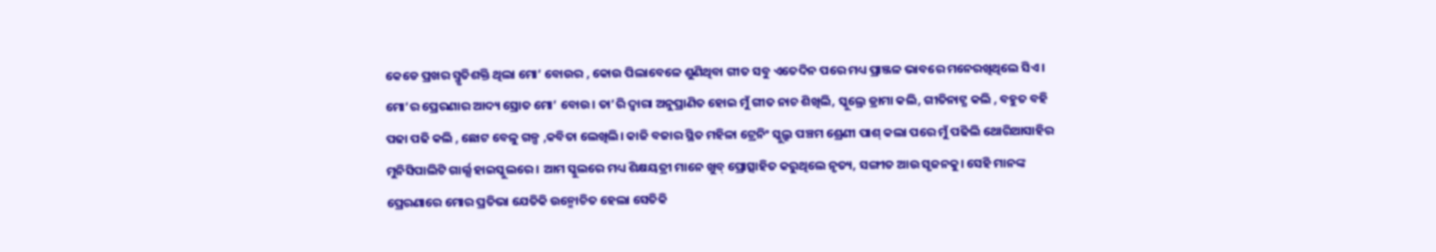କେଡେ ପ୍ରଖର ସ୍ମୃତିଶକ୍ତି ଥିଲା ମୋ’ ବୋଉର , କୋଉ ପିଲାବେଳେ ଶୁଣିଥିବା ଗୀତ ସବୁ ଏତେଦିନ ପରେ ମଧ୍ୟ ପ୍ରାଞ୍ଜଳ ଭାବରେ ମନେରଖିଥିଲେ ସିଏ। ମୋ’ର ପ୍ରେରଣାର ଆଦ୍ୟ ସ୍ରୋତ ମୋ’ ବୋଉ। ତା’ରି ଦ୍ୱାରା ଅନୁପ୍ରାଣିତ ହୋଇ ମୁଁ ଗୀତ ନାଚ ଶିଖିଲି, ସ୍କୁଲ୍ରେ ଡ୍ରାମା କଲି, ଗୀତିନାଟ୍ଯ କଲି , ବହୁତ ବହି ପଢା ପଢି କଲି , ଛୋଟ ବେଳୁ ଗଳ୍ପ ,କବିତା ଲେଖିଲି। କାଜି ବଜାର ସ୍ଥିତ ମହିଳା ଟ୍ରେନିଂ ସ୍କୁଲ୍ରୁ ପଞ୍ଚମ ଶ୍ରେଣୀ ପାଶ୍ କଲା ପରେ ମୁଁ ପଢିଲି ଥୋରିଆସାହିର ମୁନିସିପାଲିଟି ଗାର୍ଲ୍ସ ହାଇସ୍କୁଲରେ । ଆମ ସ୍କୁଲରେ ମଧ୍ୟ ଶିକ୍ଷୟତ୍ରୀ ମାନେ ଖୁବ୍ ପ୍ରୋତ୍ସାହିତ କରୁଥିଲେ ନୃତ୍ୟ, ସଙ୍ଗୀତ ଆଉ ସୃଜନକୁ। ସେହି ମାନଙ୍କ ପ୍ରେରଣାରେ ମୋର ପ୍ରତିଭା ଯେତିକି ଉନ୍ମୋଚିତ ହେଲା ସେତିକି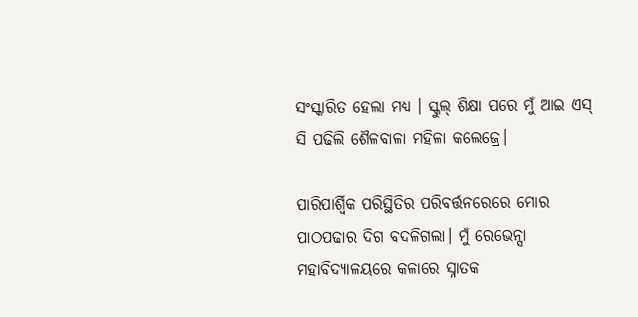ସଂସ୍କାରିତ ହେଲା ମଧ୍ୟ । ସ୍କୁଲ୍ ଶିକ୍ଷା ପରେ ମୁଁ ଆଇ ଏସ୍ ସି ପଢିଲି ଶୈଳବାଳା ମହିଳା କଲେଜ୍ରେ।

ପାରିପାର୍ଶ୍ବିକ ପରିସ୍ଥିତିର ପରିବର୍ତ୍ତନରେରେ ମୋର ପାଠପଢାର ଦିଗ ବଦଳିଗଲା। ମୁଁ ରେଭେନ୍ସା ମହାବିଦ୍ୟାଳୟରେ କଳାରେ ସ୍ନାତକ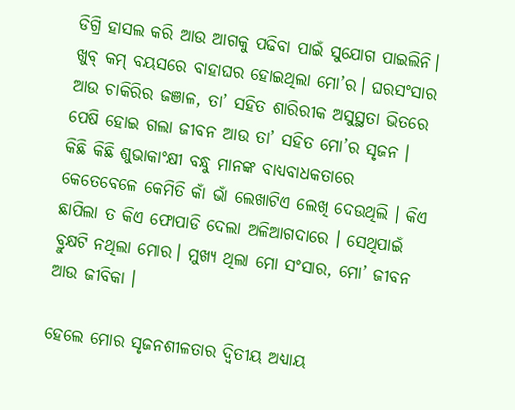ଡିଗ୍ରି ହାସଲ କରି ଆଉ ଆଗକୁ ପଢିବା ପାଇଁ ସୁଯୋଗ ପାଇଲିନି। ଖୁବ୍ କମ୍ ବୟସରେ ବାହାଘର ହୋଇଥିଲା ମୋ’ର। ଘରସଂସାର ଆଉ ଚାକିରିର ଜଞାଳ, ତା’ ସହିତ ଶାରିରୀକ ଅସୁସ୍ଥତା ଭିତରେ ପେଷି ହୋଇ ଗଲା ଜୀବନ ଆଉ ତା’ ସହିତ ମୋ’ର ସୃଜନ । କିଛି କିଛି ଶୁଭାକାଂକ୍ଷୀ ବନ୍ଧୁ ମାନଙ୍କ ବାଧ୍ୟବାଧକତାରେ କେତେବେଳେ କେମିତି କାଁ ଭାଁ ଲେଖାଟିଏ ଲେଖି ଦେଉଥିଲି । କିଏ ଛାପିଲା ତ କିଏ ଫୋପାଡି ଦେଲା ଅଳିଆଗଦାରେ । ସେଥିପାଇଁ ବ୍ରୁକ୍ଷଟି ନଥିଲା ମୋର। ମୁଖ୍ୟ ଥିଲା ମୋ ସଂସାର, ମୋ’ ଜୀବନ ଆଉ ଜୀବିକା ।

ହେଲେ ମୋର ସୃଜନଶୀଳତାର ଦ୍ୱିତୀୟ ଅଧ୍ୟାୟ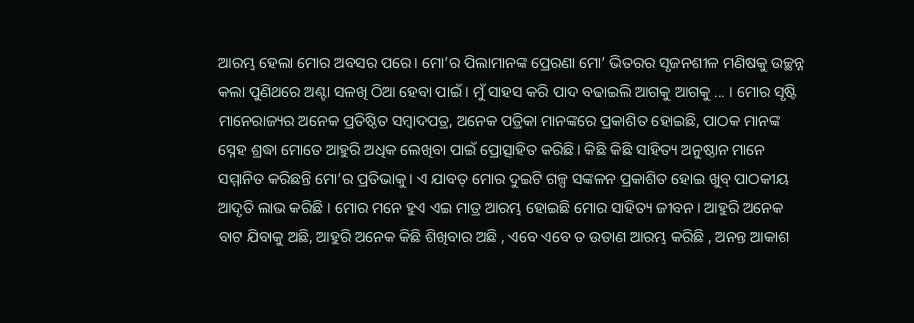ଆରମ୍ଭ ହେଲା ମୋର ଅବସର ପରେ। ମୋ’ର ପିଲାମାନଙ୍କ ପ୍ରେରଣା ମୋ’ ଭିତରର ସୃଜନଶୀଳ ମଣିଷକୁ ଉଚ୍ଛନ୍ନ କଲା ପୁଣିଥରେ ଅଣ୍ଟା ସଳଖି ଠିଆ ହେବା ପାଇଁ । ମୁଁ ସାହସ କରି ପାଦ ବଢାଇଲି ଆଗକୁ ଆଗକୁ ... । ମୋର ସୃଷ୍ଟି ମାନେରାଜ୍ୟର ଅନେକ ପ୍ରତିଷ୍ଠିତ ସମ୍ବାଦପତ୍ର, ଅନେକ ପତ୍ରିକା ମାନଙ୍କରେ ପ୍ରକାଶିତ ହୋଇଛି, ପାଠକ ମାନଙ୍କ ସ୍ନେହ ଶ୍ରଦ୍ଧା ମୋତେ ଆହୁରି ଅଧିକ ଲେଖିବା ପାଇଁ ପ୍ରୋତ୍ସାହିତ କରିଛି। କିଛି କିଛି ସାହିତ୍ୟ ଅନୁଷ୍ଠାନ ମାନେ ସମ୍ମାନିତ କରିଛନ୍ତି ମୋ’ର ପ୍ରତିଭାକୁ। ଏ ଯାବତ୍ ମୋର ଦୁଇଟି ଗଳ୍ପ ସଙ୍କଳନ ପ୍ରକାଶିତ ହୋଇ ଖୁବ୍ ପାଠକୀୟ ଆଦୃତି ଲାଭ କରିଛି । ମୋର ମନେ ହୁଏ ଏଇ ମାତ୍ର ଆରମ୍ଭ ହୋଇଛି ମୋର ସାହିତ୍ୟ ଜୀବନ। ଆହୁରି ଅନେକ ବାଟ ଯିବାକୁ ଅଛି, ଆହୁରି ଅନେକ କିଛି ଶିଖିବାର ଅଛି , ଏବେ ଏବେ ତ ଉଡାଣ ଆରମ୍ଭ କରିଛି , ଅନନ୍ତ ଆକାଶ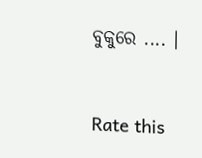ବୁକୁରେ .... ।


Rate this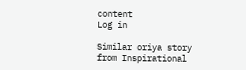content
Log in

Similar oriya story from Inspirational